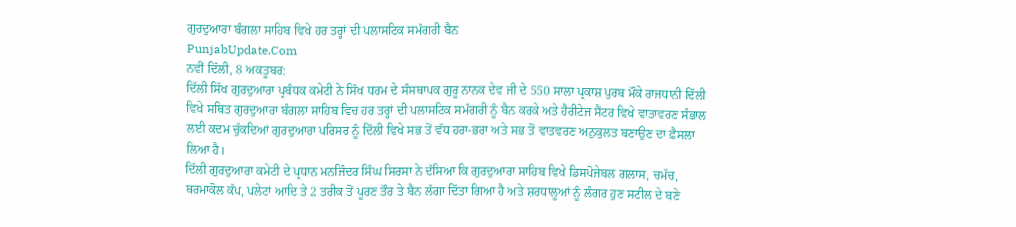ਗੁਰਦੁਆਰਾ ਬੰਗਲਾ ਸਾਹਿਬ ਵਿਖੇ ਹਰ ਤਰ੍ਹਾਂ ਦੀ ਪਲਾਸਟਿਕ ਸਮੱਗਰੀ ਬੈਨ
PunjabUpdate.Com
ਨਵੀਂ ਦਿੱਲੀ, 8 ਅਕਤੂਬਰ:
ਦਿੱਲੀ ਸਿੱਖ ਗੁਰਦੁਆਰਾ ਪ੍ਰਬੰਧਕ ਕਮੇਟੀ ਨੇ ਸਿੱਖ ਧਰਮ ਦੇ ਸੰਸਥਾਪਕ ਗੁਰੂ ਨਾਨਕ ਦੇਵ ਜੀ ਦੇ 550 ਸਾਲਾ ਪ੍ਰਕਾਸ਼ ਪੁਰਬ ਮੌਕੇ ਰਾਜਧਾਨੀ ਦਿੱਲੀ ਵਿਖੇ ਸਥਿਤ ਗੁਰਦੁਆਰਾ ਬੰਗਲਾ ਸਾਹਿਬ ਵਿਚ ਹਰ ਤਰ੍ਹਾਂ ਦੀ ਪਲਾਸਟਿਕ ਸਮੱਗਰੀ ਨੂੰ ਬੈਨ ਕਰਕੇ ਅਤੇ ਹੈਰੀਟੇਜ ਸੈਂਟਰ ਵਿਖੇ ਵਾਤਾਵਰਣ ਸੰਭਾਲ ਲਈ ਕਦਮ ਚੁੱਕਦਿਆਂ ਗੁਰਦੁਆਰਾ ਪਰਿਸਰ ਨੂੰ ਦਿੱਲੀ ਵਿਖੇ ਸਭ ਤੋਂ ਵੱਧ ਹਰਾ-ਭਰਾ ਅਤੇ ਸਭ ਤੋਂ ਵਾਤਵਰਣ ਅਨੁਕੁਲਤ ਬਣਾਉਣ ਦਾ ਫ਼ੈਸਲਾ ਲਿਆ ਹੈ।
ਦਿੱਲੀ ਗੁਰਦੁਆਰਾ ਕਮੇਟੀ ਦੇ ਪ੍ਰਧਾਨ ਮਨਜਿੰਦਰ ਸਿੰਘ ਸਿਰਸਾ ਨੇ ਦੱਸਿਆ ਕਿ ਗੁਰਦੁਆਰਾ ਸਾਹਿਬ ਵਿਖੇ ਡਿਸਪੋਜੇਬਲ ਗਲਾਸ, ਚਮੱਚ, ਥਰਮਾਕੋਲ ਕੱਪ, ਪਲੇਟਾਂ ਆਦਿ ਤੇ 2 ਤਰੀਕ ਤੋਂ ਪੂਰਣ ਤੌਰ ਤੇ ਬੈਨ ਲੱਗਾ ਦਿੱਤਾ ਗਿਆ ਹੈ ਅਤੇ ਸ਼ਰਧਾਲੂਆਂ ਨੂੰ ਲੰਗਰ ਹੁਣ ਸਟੀਲ ਦੇ ਬਣੇ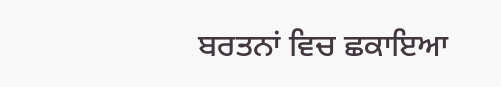ਬਰਤਨਾਂ ਵਿਚ ਛਕਾਇਆ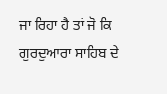ਜਾ ਰਿਹਾ ਹੈ ਤਾਂ ਜੋ ਕਿ ਗੁਰਦੁਆਰਾ ਸਾਹਿਬ ਦੇ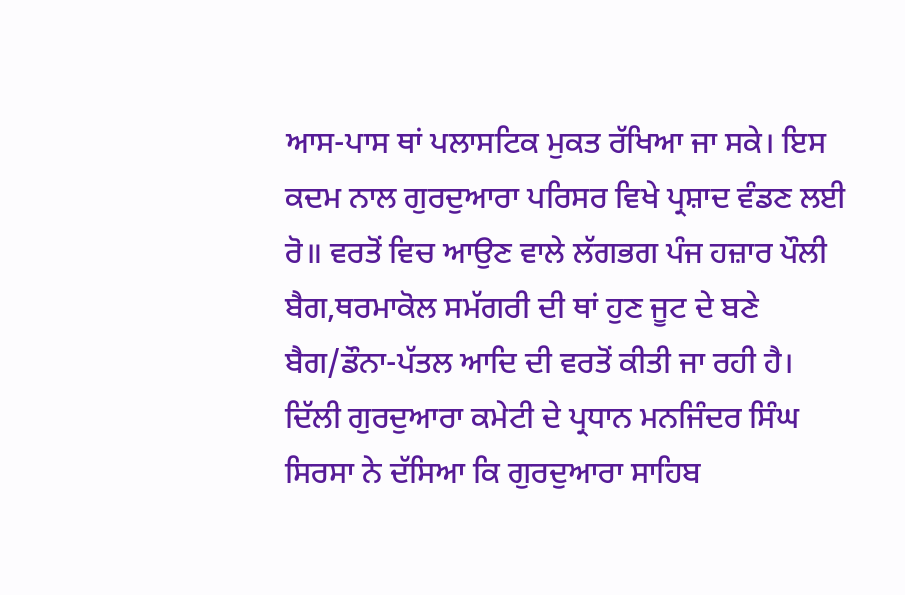ਆਸ-ਪਾਸ ਥਾਂ ਪਲਾਸਟਿਕ ਮੁਕਤ ਰੱਖਿਆ ਜਾ ਸਕੇ। ਇਸ ਕਦਮ ਨਾਲ ਗੁਰਦੁਆਰਾ ਪਰਿਸਰ ਵਿਖੇ ਪ੍ਰਸ਼ਾਦ ਵੰਡਣ ਲਈ ਰੋ॥ ਵਰਤੋਂ ਵਿਚ ਆਉਣ ਵਾਲੇ ਲੱਗਭਗ ਪੰਜ ਹਜ਼ਾਰ ਪੌਲੀ ਬੈਗ,ਥਰਮਾਕੋਲ ਸਮੱਗਰੀ ਦੀ ਥਾਂ ਹੁਣ ਜੂਟ ਦੇ ਬਣੇ ਬੈਗ/ਡੌਨਾ-ਪੱਤਲ ਆਦਿ ਦੀ ਵਰਤੋਂ ਕੀਤੀ ਜਾ ਰਹੀ ਹੈ।
ਦਿੱਲੀ ਗੁਰਦੁਆਰਾ ਕਮੇਟੀ ਦੇ ਪ੍ਰਧਾਨ ਮਨਜਿੰਦਰ ਸਿੰਘ ਸਿਰਸਾ ਨੇ ਦੱਸਿਆ ਕਿ ਗੁਰਦੁਆਰਾ ਸਾਹਿਬ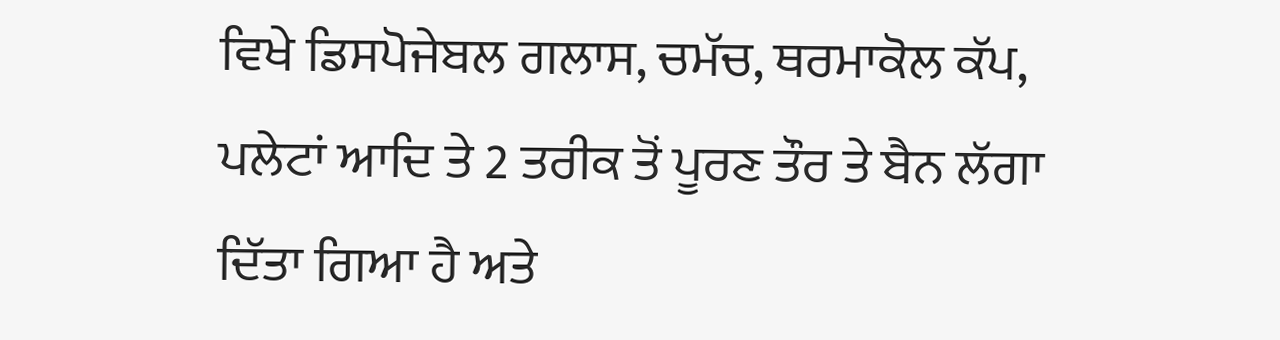ਵਿਖੇ ਡਿਸਪੋਜੇਬਲ ਗਲਾਸ, ਚਮੱਚ, ਥਰਮਾਕੋਲ ਕੱਪ, ਪਲੇਟਾਂ ਆਦਿ ਤੇ 2 ਤਰੀਕ ਤੋਂ ਪੂਰਣ ਤੌਰ ਤੇ ਬੈਨ ਲੱਗਾ ਦਿੱਤਾ ਗਿਆ ਹੈ ਅਤੇ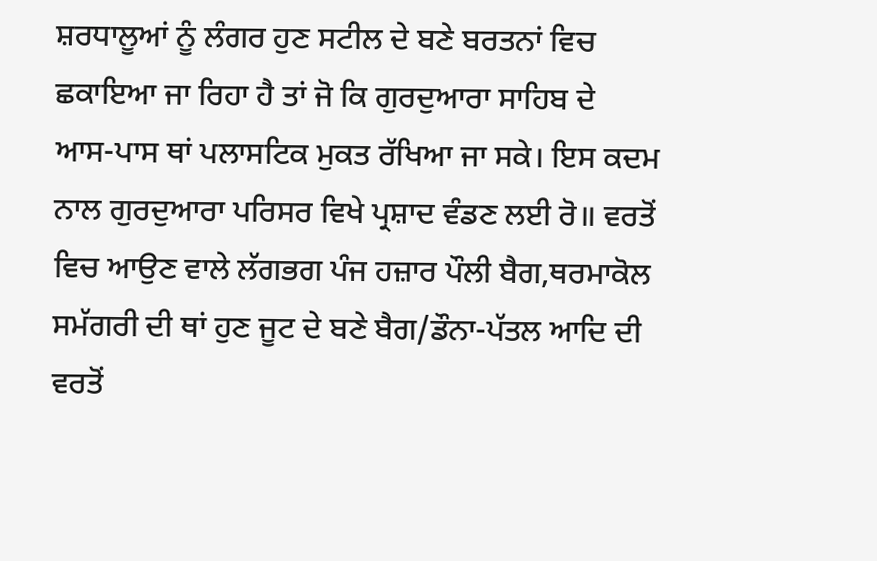ਸ਼ਰਧਾਲੂਆਂ ਨੂੰ ਲੰਗਰ ਹੁਣ ਸਟੀਲ ਦੇ ਬਣੇ ਬਰਤਨਾਂ ਵਿਚ ਛਕਾਇਆ ਜਾ ਰਿਹਾ ਹੈ ਤਾਂ ਜੋ ਕਿ ਗੁਰਦੁਆਰਾ ਸਾਹਿਬ ਦੇ ਆਸ-ਪਾਸ ਥਾਂ ਪਲਾਸਟਿਕ ਮੁਕਤ ਰੱਖਿਆ ਜਾ ਸਕੇ। ਇਸ ਕਦਮ ਨਾਲ ਗੁਰਦੁਆਰਾ ਪਰਿਸਰ ਵਿਖੇ ਪ੍ਰਸ਼ਾਦ ਵੰਡਣ ਲਈ ਰੋ॥ ਵਰਤੋਂ ਵਿਚ ਆਉਣ ਵਾਲੇ ਲੱਗਭਗ ਪੰਜ ਹਜ਼ਾਰ ਪੌਲੀ ਬੈਗ,ਥਰਮਾਕੋਲ ਸਮੱਗਰੀ ਦੀ ਥਾਂ ਹੁਣ ਜੂਟ ਦੇ ਬਣੇ ਬੈਗ/ਡੌਨਾ-ਪੱਤਲ ਆਦਿ ਦੀ ਵਰਤੋਂ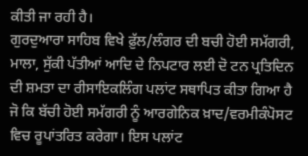ਕੀਤੀ ਜਾ ਰਹੀ ਹੈ।
ਗੁਰਦੁਆਰਾ ਸਾਹਿਬ ਵਿਖੇ ਫ਼ੁੱਲ/ਲੰਗਰ ਦੀ ਬਚੀ ਹੋਈ ਸਮੱਗਰੀ, ਮਾਲਾ, ਸੁੱਕੀ ਪੱਤੀਆਂ ਆਦਿ ਦੇ ਨਿਪਟਾਰ ਲਈ ਦੋ ਟਨ ਪ੍ਰਤਿਦਿਨ ਦੀ ਸ਼ਮਤਾ ਦਾ ਰੀਸਾਇਕਲਿੰਗ ਪਲਾਂਟ ਸਥਾਪਿਤ ਕੀਤਾ ਗਿਆ ਹੈ ਜੋ ਕਿ ਬੱਚੀ ਹੋਈ ਸਮੱਗਰੀ ਨੂੰ ਆਰਗੇਨਿਕ ਖ਼ਾਦ/ਵਰਮੀਕੰਪੋਸਟ ਵਿਚ ਰੂਪਾਂਤਰਿਤ ਕਰੇਗਾ। ਇਸ ਪਲਾਂਟ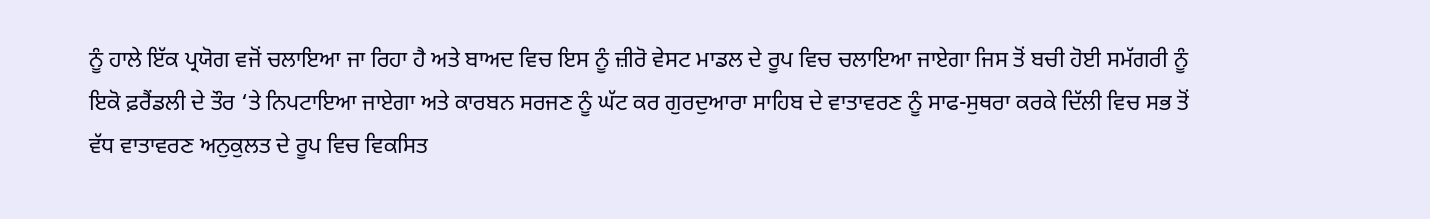ਨੂੰ ਹਾਲੇ ਇੱਕ ਪ੍ਰਯੋਗ ਵਜੋਂ ਚਲਾਇਆ ਜਾ ਰਿਹਾ ਹੈ ਅਤੇ ਬਾਅਦ ਵਿਚ ਇਸ ਨੂੰ ਜ਼ੀਰੋ ਵੇਸਟ ਮਾਡਲ ਦੇ ਰੂਪ ਵਿਚ ਚਲਾਇਆ ਜਾਏਗਾ ਜਿਸ ਤੋਂ ਬਚੀ ਹੋਈ ਸਮੱਗਰੀ ਨੂੰ ਇਕੋ ਫ਼ਰੈਂਡਲੀ ਦੇ ਤੌਰ ‘ਤੇ ਨਿਪਟਾਇਆ ਜਾਏਗਾ ਅਤੇ ਕਾਰਬਨ ਸਰਜਣ ਨੂੰ ਘੱਟ ਕਰ ਗੁਰਦੁਆਰਾ ਸਾਹਿਬ ਦੇ ਵਾਤਾਵਰਣ ਨੂੰ ਸਾਫ-ਸੁਥਰਾ ਕਰਕੇ ਦਿੱਲੀ ਵਿਚ ਸਭ ਤੋਂ ਵੱਧ ਵਾਤਾਵਰਣ ਅਨੁਕੁਲਤ ਦੇ ਰੂਪ ਵਿਚ ਵਿਕਸਿਤ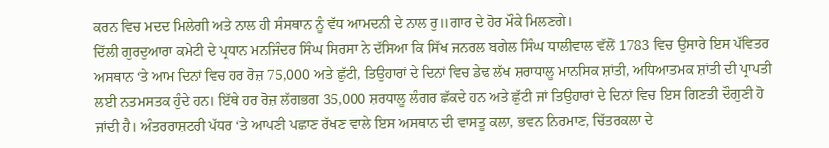ਕਰਨ ਵਿਚ ਮਦਦ ਮਿਲੇਗੀ ਅਤੇ ਨਾਲ ਹੀ ਸੰਸਥਾਨ ਨੂੰ ਵੱਧ ਆਮਦਨੀ ਦੇ ਨਾਲ ਰੁ॥ਗਾਰ ਦੇ ਹੋਰ ਮੌਕੇ ਮਿਲਣਗੇ।
ਦਿੱਲੀ ਗੁਰਦੁਆਰਾ ਕਮੇਟੀ ਦੇ ਪ੍ਰਧਾਨ ਮਨਜਿੰਦਰ ਸਿੰਘ ਸਿਰਸਾ ਨੇ ਦੱਸਿਆ ਕਿ ਸਿੱਖ ਜਨਰਲ ਬਗੇਲ ਸਿੰਘ ਧਾਲੀਵਾਲ ਵੱਲੋਂ 1783 ਵਿਚ ਉਸਾਰੇ ਇਸ ਪੱਵਿਤਰ ਅਸਥਾਨ ‘ਤੇ ਆਮ ਦਿਨਾਂ ਵਿਚ ਹਰ ਰੋਜ਼ 75,000 ਅਤੇ ਛੁੱਟੀ, ਤਿਉਹਾਰਾਂ ਦੇ ਦਿਨਾਂ ਵਿਚ ਡੇਢ ਲੱਖ ਸ਼ਰਾਧਾਲੂ ਮਾਨਸਿਕ ਸ਼ਾਂਤੀ, ਅਧਿਆਤਮਕ ਸ਼ਾਂਤੀ ਦੀ ਪ੍ਰਾਪਤੀ ਲਈ ਨਤਮਸਤਕ ਹੁੰਦੇ ਹਨ। ਇੱਥੇ ਹਰ ਰੋਜ਼ ਲੱਗਭਗ 35,000 ਸ਼ਰਧਾਲੂ ਲੰਗਰ ਛੱਕਦੇ ਹਨ ਅਤੇ ਛੁੱਟੀ ਜਾਂ ਤਿਉਹਾਰਾਂ ਦੇ ਦਿਨਾਂ ਵਿਚ ਇਸ ਗਿਣਤੀ ਦੌਗੁਣੀ ਹੋ ਜਾਂਦੀ ਹੈ। ਅੰਤਰਰਾਸ਼ਟਰੀ ਪੱਧਰ ‘ਤੇ ਆਪਣੀ ਪਛਾਣ ਰੱਖਣ ਵਾਲੇ ਇਸ ਅਸਥਾਨ ਦੀ ਵਾਸਤੂ ਕਲਾ, ਭਵਨ ਨਿਰਮਾਣ, ਚਿੱਤਰਕਲਾ ਦੇ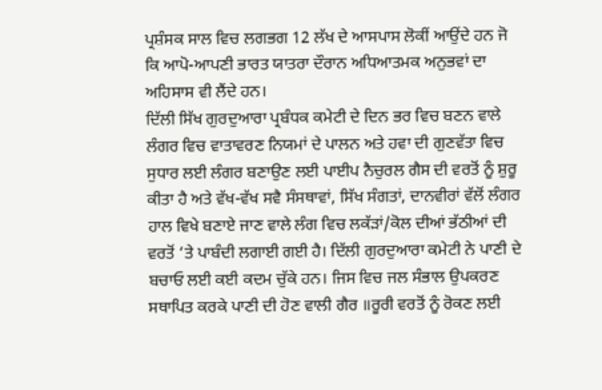ਪ੍ਰਸ਼ੰਸਕ ਸਾਲ ਵਿਚ ਲਗਭਗ 12 ਲੱਖ ਦੇ ਆਸਪਾਸ ਲੋਕੀਂ ਆਉਂਦੇ ਹਨ ਜੋ ਕਿ ਆਪੋ-ਆਪਣੀ ਭਾਰਤ ਯਾਤਰਾ ਦੌਰਾਨ ਅਧਿਆਤਮਕ ਅਨੁਭਵਾਂ ਦਾ ਅਹਿਸਾਸ ਵੀ ਲੈਂਦੇ ਹਨ।
ਦਿੱਲੀ ਸਿੱਖ ਗੁਰਦੁਆਰਾ ਪ੍ਰਬੰਧਕ ਕਮੇਟੀ ਦੇ ਦਿਨ ਭਰ ਵਿਚ ਬਣਨ ਵਾਲੇ ਲੰਗਰ ਵਿਚ ਵਾਤਾਵਰਣ ਨਿਯਮਾਂ ਦੇ ਪਾਲਨ ਅਤੇ ਹਵਾ ਦੀ ਗੁਣਵੱਤਾ ਵਿਚ ਸੁਧਾਰ ਲਈ ਲੰਗਰ ਬਣਾਉਣ ਲਈ ਪਾਈਪ ਨੈਚੁਰਲ ਗੈਸ ਦੀ ਵਰਤੋਂ ਨੂੰ ਸ਼ੁਰੂ ਕੀਤਾ ਹੈ ਅਤੇ ਵੱਖ-ਵੱਖ ਸਵੈ ਸੰਸਥਾਵਾਂ, ਸਿੱਖ ਸੰਗਤਾਂ, ਦਾਨਵੀਰਾਂ ਵੱਲੋਂ ਲੰਗਰ ਹਾਲ ਵਿਖੇ ਬਣਾਏ ਜਾਣ ਵਾਲੇ ਲੰਗ ਵਿਚ ਲਕੱੜਾਂ/ਕੋਲ ਦੀਆਂ ਭੱਠੀਆਂ ਦੀ ਵਰਤੋਂ ‘ਤੇ ਪਾਬੰਦੀ ਲਗਾਈ ਗਈ ਹੈ। ਦਿੱਲੀ ਗੁਰਦੁਆਰਾ ਕਮੇਟੀ ਨੇ ਪਾਣੀ ਦੇ ਬਚਾਓ ਲਈ ਕਈ ਕਦਮ ਚੁੱਕੇ ਹਨ। ਜਿਸ ਵਿਚ ਜਲ ਸੰਭਾਲ ਉਪਕਰਣ ਸਥਾਪਿਤ ਕਰਕੇ ਪਾਣੀ ਦੀ ਹੋਣ ਵਾਲੀ ਗੈਰ ॥ਰੂਰੀ ਵਰਤੋਂ ਨੂੰ ਰੋਕਣ ਲਈ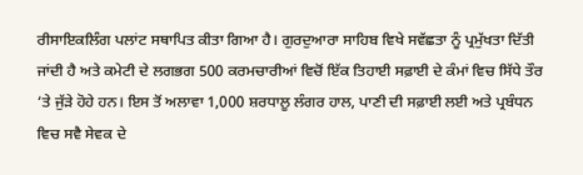ਰੀਸਾਇਕਲਿੰਗ ਪਲਾਂਟ ਸਥਾਪਿਤ ਕੀਤਾ ਗਿਆ ਹੈ। ਗੁਰਦੁਆਰਾ ਸਾਹਿਬ ਵਿਖੇ ਸਵੱਛਤਾ ਨੂੰ ਪ੍ਰਮੁੱਖਤਾ ਦਿੱਤੀ ਜਾਂਦੀ ਹੈ ਅਤੇ ਕਮੇਟੀ ਦੇ ਲਗਭਗ 500 ਕਰਮਚਾਰੀਆਂ ਵਿਚੋਂ ਇੱਕ ਤਿਹਾਈ ਸਫ਼ਾਈ ਦੇ ਕੰਮਾਂ ਵਿਚ ਸਿੱਧੇ ਤੌਰ ‘ਤੇ ਜੁੱੜੇ ਹੋਹੇ ਹਨ। ਇਸ ਤੋਂ ਅਲਾਵਾ 1,000 ਸ਼ਰਧਾਲੂ ਲੰਗਰ ਹਾਲ, ਪਾਣੀ ਦੀ ਸਫ਼ਾਈ ਲਈ ਅਤੇ ਪ੍ਰਬੰਧਨ ਵਿਚ ਸਵੈ ਸੇਵਕ ਦੇ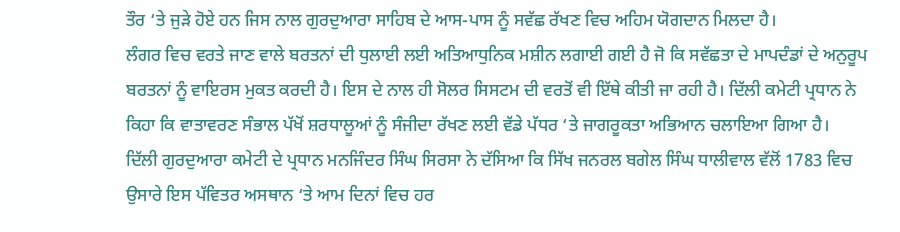ਤੌਰ ‘ਤੇ ਜੁੜੇ ਹੋਏ ਹਨ ਜਿਸ ਨਾਲ ਗੁਰਦੁਆਰਾ ਸਾਹਿਬ ਦੇ ਆਸ-ਪਾਸ ਨੂੰ ਸਵੱਛ ਰੱਖਣ ਵਿਚ ਅਹਿਮ ਯੋਗਦਾਨ ਮਿਲਦਾ ਹੈ।
ਲੰਗਰ ਵਿਚ ਵਰਤੇ ਜਾਣ ਵਾਲੇ ਬਰਤਨਾਂ ਦੀ ਧੁਲਾਈ ਲਈ ਅਤਿਆਧੁਨਿਕ ਮਸ਼ੀਨ ਲਗਾਈ ਗਈ ਹੈ ਜੋ ਕਿ ਸਵੱਛਤਾ ਦੇ ਮਾਪਦੰਡਾਂ ਦੇ ਅਨੁਰੂਪ ਬਰਤਨਾਂ ਨੂੰ ਵਾਇਰਸ ਮੁਕਤ ਕਰਦੀ ਹੈ। ਇਸ ਦੇ ਨਾਲ ਹੀ ਸੋਲਰ ਸਿਸਟਮ ਦੀ ਵਰਤੋਂ ਵੀ ਇੱਥੇ ਕੀਤੀ ਜਾ ਰਹੀ ਹੈ। ਦਿੱਲੀ ਕਮੇਟੀ ਪ੍ਰਧਾਨ ਨੇ ਕਿਹਾ ਕਿ ਵਾਤਾਵਰਣ ਸੰਭਾਲ ਪੱਖੋਂ ਸ਼ਰਧਾਲੂਆਂ ਨੂੰ ਸੰਜੀਦਾ ਰੱਖਣ ਲਈ ਵੱਡੇ ਪੱਧਰ ‘ਤੇ ਜਾਗਰੂਕਤਾ ਅਭਿਆਨ ਚਲਾਇਆ ਗਿਆ ਹੈ।
ਦਿੱਲੀ ਗੁਰਦੁਆਰਾ ਕਮੇਟੀ ਦੇ ਪ੍ਰਧਾਨ ਮਨਜਿੰਦਰ ਸਿੰਘ ਸਿਰਸਾ ਨੇ ਦੱਸਿਆ ਕਿ ਸਿੱਖ ਜਨਰਲ ਬਗੇਲ ਸਿੰਘ ਧਾਲੀਵਾਲ ਵੱਲੋਂ 1783 ਵਿਚ ਉਸਾਰੇ ਇਸ ਪੱਵਿਤਰ ਅਸਥਾਨ ‘ਤੇ ਆਮ ਦਿਨਾਂ ਵਿਚ ਹਰ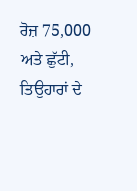ਰੋਜ਼ 75,000 ਅਤੇ ਛੁੱਟੀ, ਤਿਉਹਾਰਾਂ ਦੇ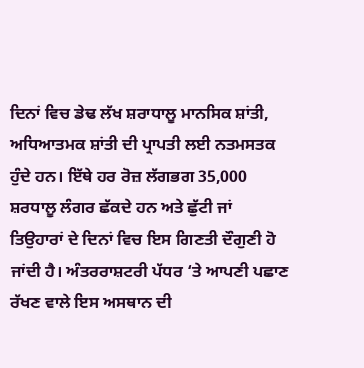ਦਿਨਾਂ ਵਿਚ ਡੇਢ ਲੱਖ ਸ਼ਰਾਧਾਲੂ ਮਾਨਸਿਕ ਸ਼ਾਂਤੀ, ਅਧਿਆਤਮਕ ਸ਼ਾਂਤੀ ਦੀ ਪ੍ਰਾਪਤੀ ਲਈ ਨਤਮਸਤਕ ਹੁੰਦੇ ਹਨ। ਇੱਥੇ ਹਰ ਰੋਜ਼ ਲੱਗਭਗ 35,000 ਸ਼ਰਧਾਲੂ ਲੰਗਰ ਛੱਕਦੇ ਹਨ ਅਤੇ ਛੁੱਟੀ ਜਾਂ ਤਿਉਹਾਰਾਂ ਦੇ ਦਿਨਾਂ ਵਿਚ ਇਸ ਗਿਣਤੀ ਦੌਗੁਣੀ ਹੋ ਜਾਂਦੀ ਹੈ। ਅੰਤਰਰਾਸ਼ਟਰੀ ਪੱਧਰ ‘ਤੇ ਆਪਣੀ ਪਛਾਣ ਰੱਖਣ ਵਾਲੇ ਇਸ ਅਸਥਾਨ ਦੀ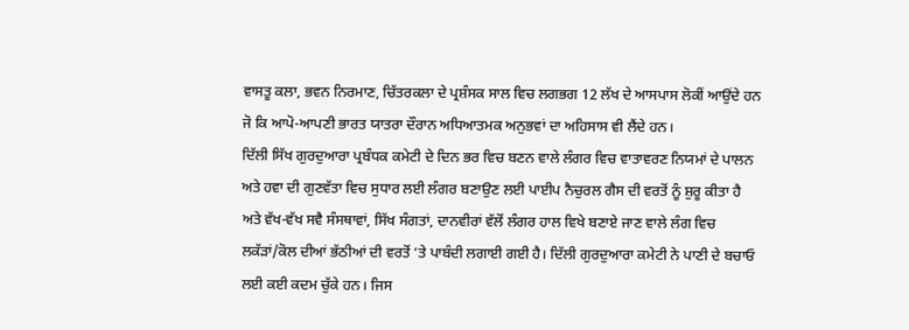ਵਾਸਤੂ ਕਲਾ, ਭਵਨ ਨਿਰਮਾਣ, ਚਿੱਤਰਕਲਾ ਦੇ ਪ੍ਰਸ਼ੰਸਕ ਸਾਲ ਵਿਚ ਲਗਭਗ 12 ਲੱਖ ਦੇ ਆਸਪਾਸ ਲੋਕੀਂ ਆਉਂਦੇ ਹਨ ਜੋ ਕਿ ਆਪੋ-ਆਪਣੀ ਭਾਰਤ ਯਾਤਰਾ ਦੌਰਾਨ ਅਧਿਆਤਮਕ ਅਨੁਭਵਾਂ ਦਾ ਅਹਿਸਾਸ ਵੀ ਲੈਂਦੇ ਹਨ।
ਦਿੱਲੀ ਸਿੱਖ ਗੁਰਦੁਆਰਾ ਪ੍ਰਬੰਧਕ ਕਮੇਟੀ ਦੇ ਦਿਨ ਭਰ ਵਿਚ ਬਣਨ ਵਾਲੇ ਲੰਗਰ ਵਿਚ ਵਾਤਾਵਰਣ ਨਿਯਮਾਂ ਦੇ ਪਾਲਨ ਅਤੇ ਹਵਾ ਦੀ ਗੁਣਵੱਤਾ ਵਿਚ ਸੁਧਾਰ ਲਈ ਲੰਗਰ ਬਣਾਉਣ ਲਈ ਪਾਈਪ ਨੈਚੁਰਲ ਗੈਸ ਦੀ ਵਰਤੋਂ ਨੂੰ ਸ਼ੁਰੂ ਕੀਤਾ ਹੈ ਅਤੇ ਵੱਖ-ਵੱਖ ਸਵੈ ਸੰਸਥਾਵਾਂ, ਸਿੱਖ ਸੰਗਤਾਂ, ਦਾਨਵੀਰਾਂ ਵੱਲੋਂ ਲੰਗਰ ਹਾਲ ਵਿਖੇ ਬਣਾਏ ਜਾਣ ਵਾਲੇ ਲੰਗ ਵਿਚ ਲਕੱੜਾਂ/ਕੋਲ ਦੀਆਂ ਭੱਠੀਆਂ ਦੀ ਵਰਤੋਂ ‘ਤੇ ਪਾਬੰਦੀ ਲਗਾਈ ਗਈ ਹੈ। ਦਿੱਲੀ ਗੁਰਦੁਆਰਾ ਕਮੇਟੀ ਨੇ ਪਾਣੀ ਦੇ ਬਚਾਓ ਲਈ ਕਈ ਕਦਮ ਚੁੱਕੇ ਹਨ। ਜਿਸ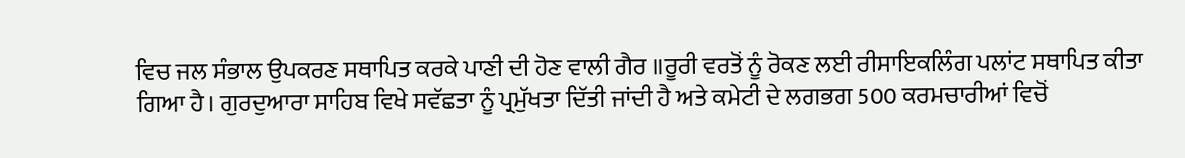ਵਿਚ ਜਲ ਸੰਭਾਲ ਉਪਕਰਣ ਸਥਾਪਿਤ ਕਰਕੇ ਪਾਣੀ ਦੀ ਹੋਣ ਵਾਲੀ ਗੈਰ ॥ਰੂਰੀ ਵਰਤੋਂ ਨੂੰ ਰੋਕਣ ਲਈ ਰੀਸਾਇਕਲਿੰਗ ਪਲਾਂਟ ਸਥਾਪਿਤ ਕੀਤਾ ਗਿਆ ਹੈ। ਗੁਰਦੁਆਰਾ ਸਾਹਿਬ ਵਿਖੇ ਸਵੱਛਤਾ ਨੂੰ ਪ੍ਰਮੁੱਖਤਾ ਦਿੱਤੀ ਜਾਂਦੀ ਹੈ ਅਤੇ ਕਮੇਟੀ ਦੇ ਲਗਭਗ 500 ਕਰਮਚਾਰੀਆਂ ਵਿਚੋਂ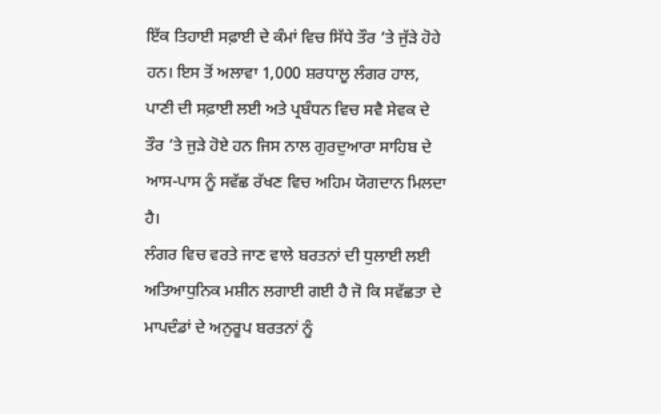ਇੱਕ ਤਿਹਾਈ ਸਫ਼ਾਈ ਦੇ ਕੰਮਾਂ ਵਿਚ ਸਿੱਧੇ ਤੌਰ ‘ਤੇ ਜੁੱੜੇ ਹੋਹੇ ਹਨ। ਇਸ ਤੋਂ ਅਲਾਵਾ 1,000 ਸ਼ਰਧਾਲੂ ਲੰਗਰ ਹਾਲ, ਪਾਣੀ ਦੀ ਸਫ਼ਾਈ ਲਈ ਅਤੇ ਪ੍ਰਬੰਧਨ ਵਿਚ ਸਵੈ ਸੇਵਕ ਦੇ ਤੌਰ ‘ਤੇ ਜੁੜੇ ਹੋਏ ਹਨ ਜਿਸ ਨਾਲ ਗੁਰਦੁਆਰਾ ਸਾਹਿਬ ਦੇ ਆਸ-ਪਾਸ ਨੂੰ ਸਵੱਛ ਰੱਖਣ ਵਿਚ ਅਹਿਮ ਯੋਗਦਾਨ ਮਿਲਦਾ ਹੈ।
ਲੰਗਰ ਵਿਚ ਵਰਤੇ ਜਾਣ ਵਾਲੇ ਬਰਤਨਾਂ ਦੀ ਧੁਲਾਈ ਲਈ ਅਤਿਆਧੁਨਿਕ ਮਸ਼ੀਨ ਲਗਾਈ ਗਈ ਹੈ ਜੋ ਕਿ ਸਵੱਛਤਾ ਦੇ ਮਾਪਦੰਡਾਂ ਦੇ ਅਨੁਰੂਪ ਬਰਤਨਾਂ ਨੂੰ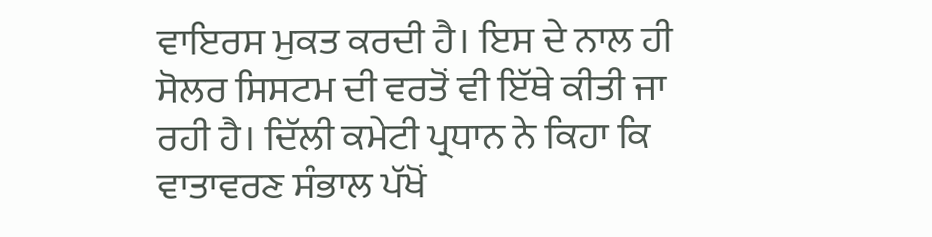ਵਾਇਰਸ ਮੁਕਤ ਕਰਦੀ ਹੈ। ਇਸ ਦੇ ਨਾਲ ਹੀ ਸੋਲਰ ਸਿਸਟਮ ਦੀ ਵਰਤੋਂ ਵੀ ਇੱਥੇ ਕੀਤੀ ਜਾ ਰਹੀ ਹੈ। ਦਿੱਲੀ ਕਮੇਟੀ ਪ੍ਰਧਾਨ ਨੇ ਕਿਹਾ ਕਿ ਵਾਤਾਵਰਣ ਸੰਭਾਲ ਪੱਖੋਂ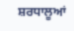ਸ਼ਰਧਾਲੂਆਂ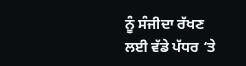ਨੂੰ ਸੰਜੀਦਾ ਰੱਖਣ ਲਈ ਵੱਡੇ ਪੱਧਰ ‘ਤੇ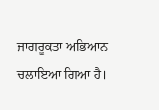ਜਾਗਰੂਕਤਾ ਅਭਿਆਨ ਚਲਾਇਆ ਗਿਆ ਹੈ।